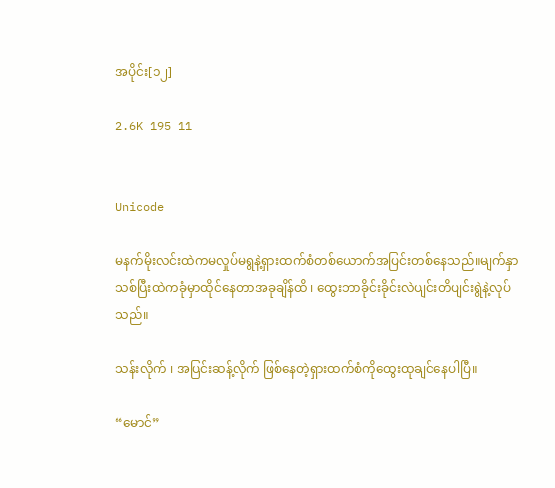အပိုင်း[၁၂]

2.6K 195 11


Unicode

မနက်မိုးလင်းထဲကမလှုပ်မရွနဲ့ရှားထက်စံတစ်ယောက်အပြင်းတစ်နေသည်။မျက်နှာသစ်ပြီးထဲကခုံမှာထိုင်နေတာအခုချိန်ထိ ၊ ထွေးဘာခိုင်းခိုင်းလဲပျင်းတိပျင်းရွဲနဲ့လုပ်သည်။

သန်းလိုက် ၊ အပြင်းဆန့်လိုက် ဖြစ်နေတဲ့ရှားထက်စံကိုထွေးထုချင်နေပါပြီ။

“မောင်”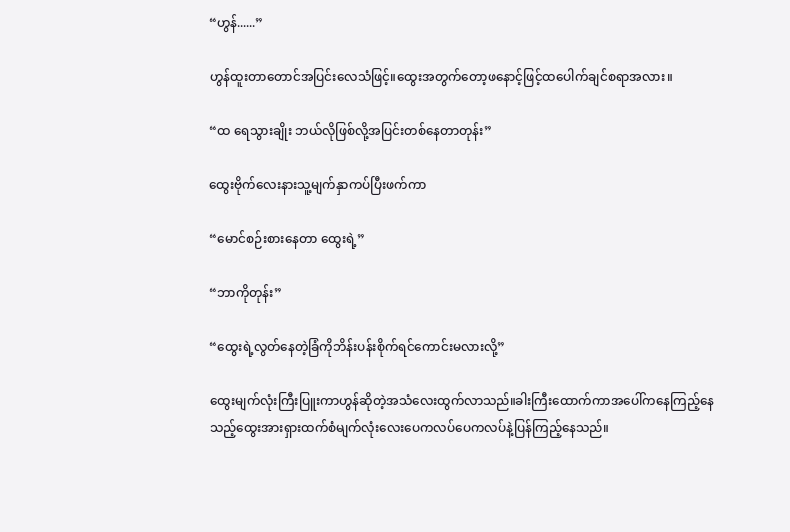“ဟွန်......”

ဟွန်ထူးတာတောင်အပြင်းလေသံဖြင့်။ထွေးအတွက်တော့ဖနောင့်ဖြင့်ထပေါက်ချင်စရာအလား။

“ထ ရေသွားချိုး ဘယ်လိုဖြစ်လို့အပြင်းတစ်နေတာတုန်း”

ထွေးဗိုက်လေးနားသူ့မျက်နှာကပ်ပြီးဖက်ကာ

“မောင်စဉ်းစားနေတာ ထွေးရဲ့”

“ဘာကိုတုန်း”

“ထွေးရဲ့လွတ်နေတဲ့ခြံကိုဘိန်းပန်းစိုက်ရင်ကောင်းမလားလို့”

ထွေးမျက်လုံးကြီးပြူးကာဟွန်ဆိုတဲ့အသံလေးထွက်လာသည်။ခါးကြီးထောက်ကာအပေါ်ကနေကြည့်နေသည့်ထွေးအားရှားထက်စံမျက်လုံးလေးပေကလပ်ပေကလပ်နဲ့ပြန်ကြည့်နေသည်။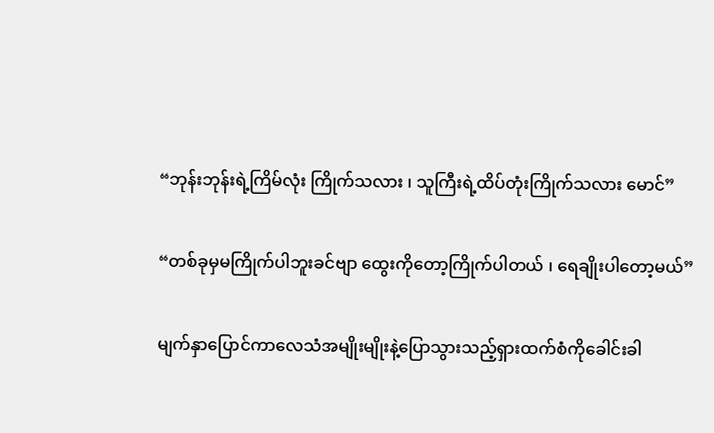“ဘုန်းဘုန်းရဲ့ကြိမ်လုံး ကြိုက်သလား ၊ သူကြီးရဲ့ထိပ်တုံးကြိုက်သလား မောင်”

“တစ်ခုမှမကြိုက်ပါဘူးခင်ဗျာ ထွေးကိုတော့ကြိုက်ပါတယ် ၊ ရေချိုးပါတော့မယ်”

မျက်နှာပြောင်ကာလေသံအမျိုးမျိုးနဲ့ပြောသွားသည့်‌ရှားထက်စံကိုခေါင်းခါ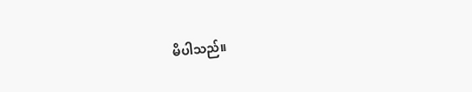မိပါသည်။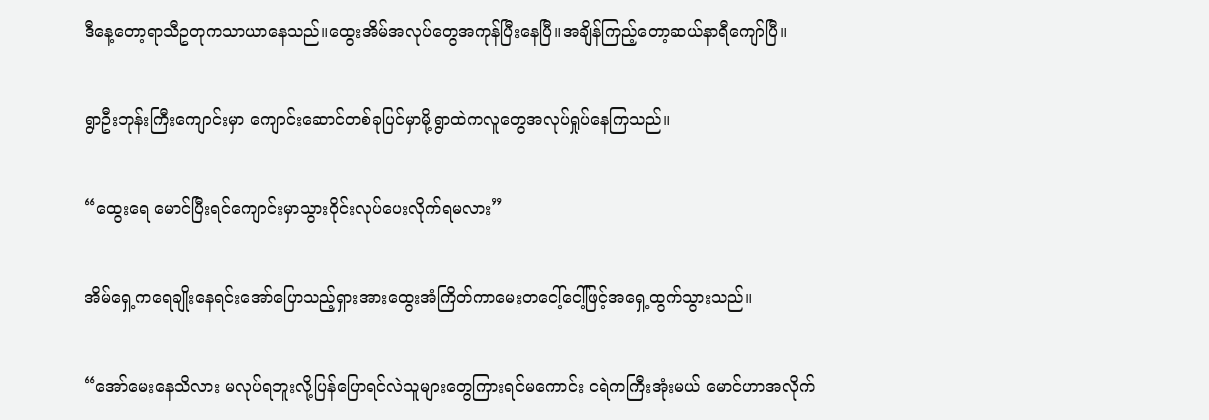ဒီနေ့တော့ရာသီဥတုကသာယာနေသည်။ထွေးအိမ်အလုပ်တွေအကုန်ပြီးနေပြီ။အချိန်ကြည့်တော့ဆယ်နာရီကျော်ပြီ‌။

ရွာဦးဘုန်းကြီးကျောင်းမှာ ကျောင်းဆောင်တစ်ခုပြင်မှာမို့ရွာထဲကလူတွေအလုပ်ရှုပ်နေကြသည်။

“ထွေးရေ မောင်ပြီးရင်‌ကျောင်းမှာသွားဝိုင်းလုပ်ပေးလိုက်ရမလား”

အိမ်ရှေ့ကရေချိုးနေရင်းအော်ပြောသည့်ရှားအားထွေးအံကြိတ်ကာမေးတ‌‌ငေါ့်ငေါ့်ဖြင့်အရှေ့ထွက်သွားသည်။

“အော်မေးနေသိလား မလုပ်ရဘူးလို့ပြန်ပြောရင်လဲသူများတွေကြားရင်မကောင်း ငရဲကကြီးအုံးမယ် မောင်ဟာအလိုက်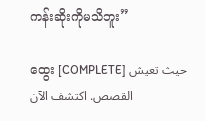ကန်းဆိုးကိုမသိဘူး”

ထွေး [COMPLETE] حيث تعيش القصص. اكتشف الآن